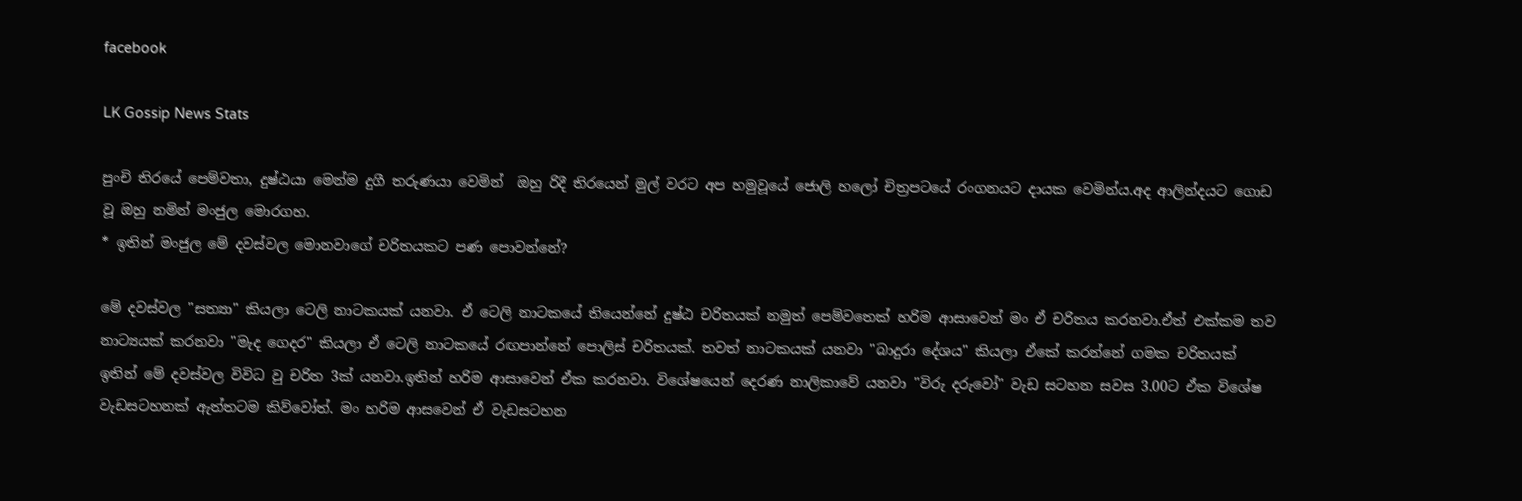facebook

LK Gossip News Stats

පුංචි තිරයේ පෙම්වතා, දුෂ්ඨයා මෙන්ම දුගී තරුණයා වෙමින්  ඔහු රිදී තිරයෙන් මුල් වරට අප හමුවූයේ ජොලි හලෝ චිත්‍රපටයේ රංගනයට දායක වෙමින්ය.අද ආලින්දයට ගොඩ වූ ඔහු නමින් මංජුල මොරගහ.
* ඉතින් මංජුල මේ දවස්වල මොනවාගේ චරිතයකට පණ පොවන්නේ?

මේ දවස්වල "සත්‍යා" කියලා ‍ටෙලි නාටකයක් යනවා. ඒ ටෙලි නාටකයේ තියෙන්නේ දුෂ්ඨ චරිතයක් නමුත් පෙම්‍වතෙක් හරිම ආසාවෙන් මං ඒ චරිතය කරනවා.ඒත් එක්කම තව නාට්‍යයක් කරනවා "මැද ගෙදර" කියලා ඒ ටෙලි නාටකයේ රඟපාන්නේ පොලිස් චරිතයක්. තවත් නාටකයක් යනවා "බාදුරා දේශය" කියලා ඒකේ කරන්නේ ගමක චරිතයක් ඉතින් මේ දවස්වල විවිධ වු චරිත 3ක් යනවා.ඉතින් හරිම ආසාවෙන් ඒක කරනවා. විශේෂයෙන් දෙරණ නාලිකාවේ යනවා "විරු දරුවෝ" වැඩ සටහන සවස 3.00ට ඒක විශේෂ වැඩසටහනක් ඇත්තටම කිව්වෝත්. මං හරිම ආසවෙන් ඒ වැඩසටහන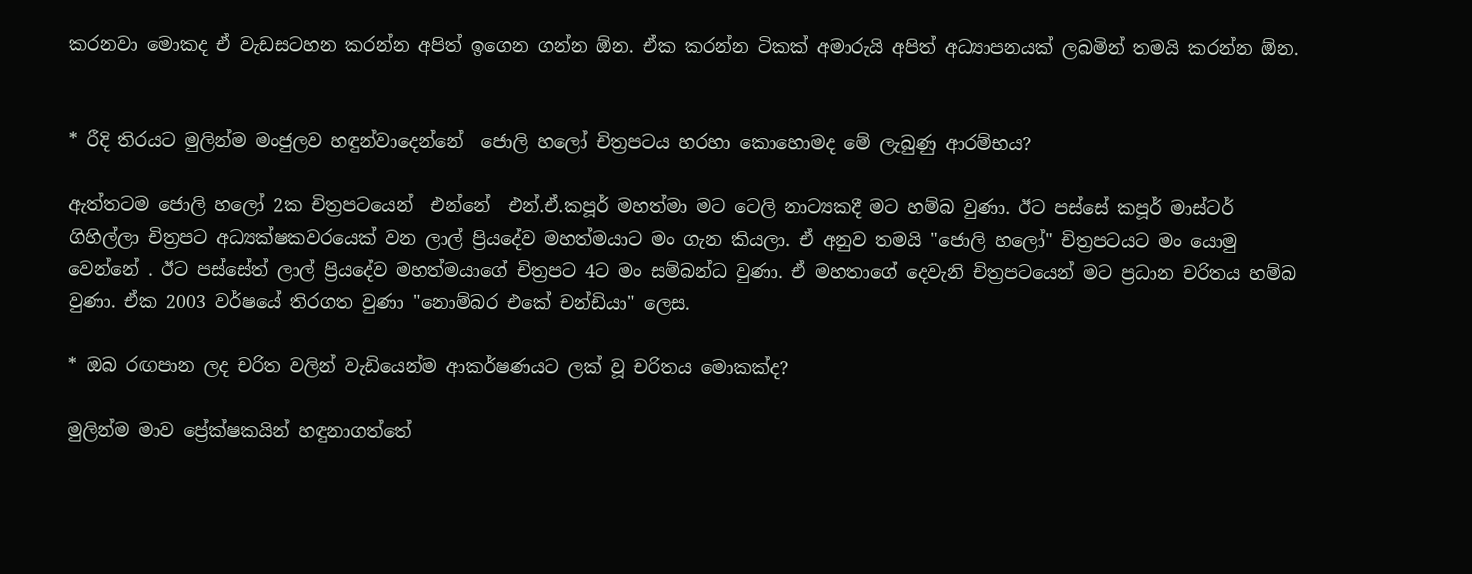කරනවා‍ මොකද ඒ වැඩසටහන කරන්න අපිත් ඉගෙන ගන්න ඕන. ඒක කරන්න ටිකක් අමාරුයි අපිත් අධ්‍යාපනයක් ලබමින් තමයි කරන්න ඕන.


* රීදි තිරයට මුලින්ම මංජුලව හඳුන්වාදෙන්නේ  ජොලි හලෝ චිත්‍රපටය හරහා කොහොමද මේ ලැබුණු ආරම්භය?

ඇත්තටම ජොලි හලෝ 2ක චිත්‍රපටයෙන්  එන්නේ  එන්.ඒ.කපූර් මහත්මා මට ටෙලි නාට්‍යකදී මට හම්බ වුණා. ඊට පස්සේ කපූර් මාස්ටර් ගිහිල්ලා චිත්‍රපට අධ්‍යක්ෂකවරයෙක් වන ලාල් ප්‍රියදේව මහත්මයාට මං ගැන කියලා. ඒ අනුව තමයි "ජොලි හලෝ" චිත්‍රපටයට මං යොමු වෙන්නේ . ඊට පස්සේත් ලාල් ප්‍රියදේව මහත්මයාගේ චිත්‍රපට 4ට මං සම්බන්ධ වුණා. ඒ මහතාගේ දෙවැනි චිත්‍රපටයෙන් මට ප්‍රධාන චරිතය හම්බ වුණා. ඒක 2003 වර්ෂයේ තිරගත වුණා "නොම්බර එකේ චන්ඩියා" ලෙස.

* ඔබ රඟපාන ලද චරිත වලින් වැඩියෙන්ම ආකර්ෂණයට ලක් වූ චරිතය මොකක්ද?

මුලින්ම මාව ප්‍රේක්ෂකයින් හඳුනාගත්තේ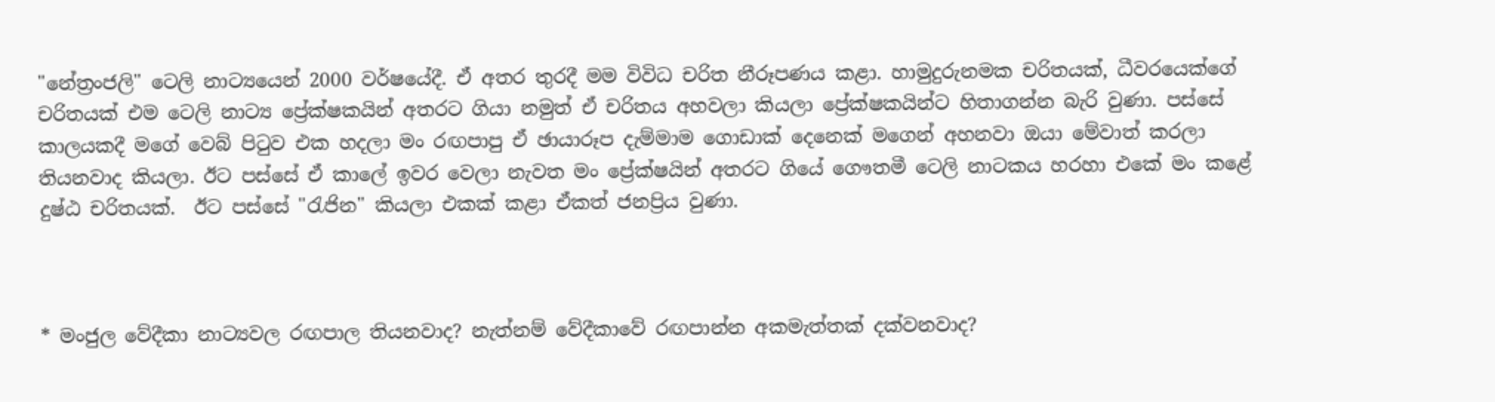"නේත්‍රංජලි" ටෙලි නාට්‍යයෙන් 2000 වර්ෂයේදී. ඒ අතර තුරදී මම විවිධ චරිත නීරූපණය කළා. හාමුදුරුනමක චරිතයක්, ධීවරයෙක්ගේ චරිතයක් එම ටෙලි නාට්‍ය ප්‍රේක්ෂකයින් අතරට ගියා නමුත් ඒ චරිතය අහවලා කියලා ප්‍රේක්ෂකයින්ට හිතාගන්න බැරි වුණා. පස්සේ කාලයකදී මගේ වෙබ් පිටුව එක හදලා මං රඟපාපු ඒ ඡායාරූප දැම්මාම ගොඩාක් දෙනෙක් මගෙන් අහනවා ඔයා මේවාත් කරලා තියනවාද කියලා. ඊට පස්සේ ඒ කාලේ ඉවර වෙලා නැවත ‍මං ප්‍රේක්ෂයින් අතරට ගියේ ගෞතමී ටෙලි නාටකය හරහා එකේ මං ක‍ළේ දුෂ්ඨ චරිතයක්.  ඊට පස්සේ "රැජින" කියලා එකක් කළා ඒකත් ජනප්‍රිය වුණා.



* මංජුල වේදීකා නාට්‍යවල රඟපාල තියනවාද? නැත්නම් වේදීකාවේ රඟපාන්න අකමැත්තක් දක්වනවාද?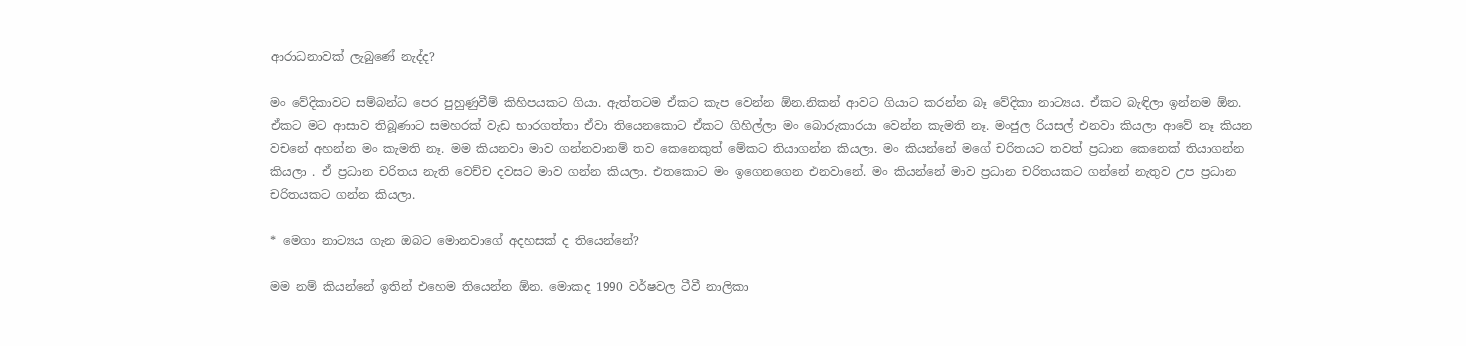ආරාධනාවක් ලැබුණේ නැද්ද?

මං වේදිකාවට සම්බන්ධ පෙර පුහුණුවීම් කිහිපයකට ගියා. ඇත්තටම ඒකට කැප වෙන්න ඕන.නිකන් ආවට ගියාට කරන්න බෑ වේදිකා නාට්‍යය. ඒකට බැඳිලා ඉන්නම ඕන.  ඒකට මට ආසාව තිබූණාට සමහරක් වැඩ භාරගත්තා ඒවා තියෙනකොට ඒකට ගිහිල්ලා මං බොරුකාරයා වෙන්න කැමති නෑ. මංජුල රියසල් එනවා කියලා ආවේ නෑ කියන වචනේ අහන්න මං කැමති නෑ. මම කියනවා මාව ගන්නවානම් තව කෙනෙකුත් මේකට තියාගන්න කියලා. මං කියන්නේ මගේ චරිතයට තවත් ප්‍රධාන කෙනෙක් තියාගන්න කියලා . ඒ ප්‍රධාන චරිතය නැති වෙච්ච දවසට මාව ගන්න කියලා. එතකොට මං ඉගෙනගෙන එනවානේ. මං කියන්නේ මාව ප්‍රධාන චරිතයකට ගන්නේ නැතුව උප ප්‍රධාන චරිතයකට ගන්න කියලා.

* මෙගා නාට්‍යය ගැන ඔබට මොනවාගේ අදහසක් ද තියෙන්නේ?

මම නම් කියන්නේ ඉතින් එහෙම තියෙන්න ඕන. මොකද 1990 වර්ෂවල ටීවී නාලිකා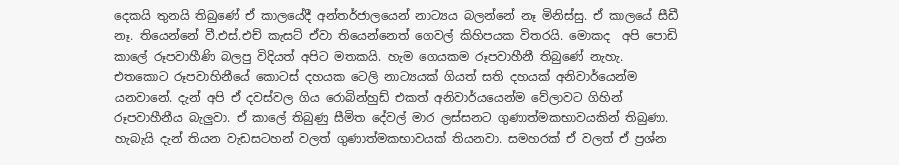දෙකයි තුනයි තිබුණේ ඒ කාලයේදී අන්තර්ජාලයෙන් නාට්‍යය බලන්නේ නෑ මිනිස්සු. ඒ කාලයේ සීඩී නෑ. තියෙන්නේ වී.එස්.එච් කැසට් ඒවා තියෙන්නෙත් ගෙවල් කිහිපයක විතරයි. මොකද  අපි පොඩි කාලේ රූපවාහීණි බලපු විදියත් අපිට මතකයි. හැම ගෙයකම රූපවාහීනී තිබුණේ නැහැ. එතකොට රූපවාහිනීයේ කොටස් දහයක ටෙලි නාට්‍යයක් ගියත් සති දහයක් අනිවාර්යෙන්ම යනවානේ. දැන් අපි ඒ දවස්වල ගිය රොබින්හුඩ් එකත් අනිවාර්යයෙන්ම වේලාවට ගිහින්  රූපවාහීනීය බැලුවා. ඒ කාලේ තිබුණු සීමිත දේවල් මාර ලස්සනට ගුණාත්මකභාවයකින් තිබුණා. හැබැයි දැන් තියන වැඩසටහන් වලත් ගුණාත්මකභාවයක් තියනවා. සමහරක් ඒ වලත් ඒ ප්‍රශ්න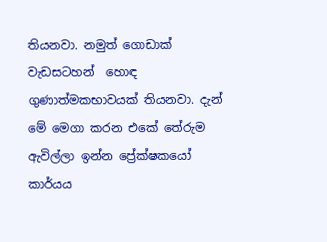තියනවා. නමුත් ගොඩාක්  වැඩසටහන්  හොඳ ගුණාත්මකභාවයක් තියනවා. දැන් මේ මෙගා කරන එකේ තේරුම ඇවිල්ලා ඉන්න ප්‍රේක්ෂකයෝ කාර්යය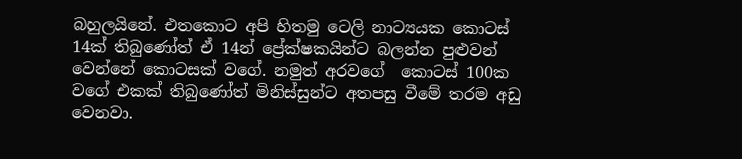බහුලයිනේ. එතකොට අපි හිතමු ටෙලි නාට්‍යයක කොටස් 14ක් තිබුණෝත් ඒ 14න් ප්‍රේක්ෂකයින්ට බලන්න පුළුවන් වෙන්නේ කොටසක් වගේ. නමුත් අරවගේ  කොටස් 100ක වගේ එකක් තිබුණෝත් මිනිස්සුන්ට අතපසු වීමේ තරම අඩු වෙනවා.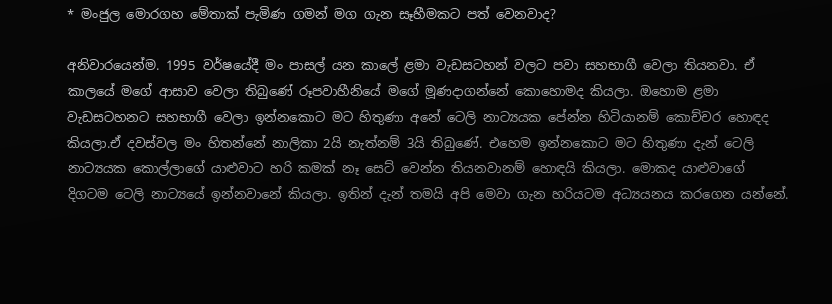* මංජුල මොරගහ මේතාක් පැමිණ ගමන් මග ගැන සෑහීමකට පත් වෙනවාද?

අනිවාරයෙන්ම. 1995 වර්ෂයේදී මං පාසල් යන කාලේ ළමා වැඩසටහන් වලට පවා සහභාගී වෙලා තියනවා. ඒ කාලයේ මගේ ආසාව වෙලා තිබුණේ රූපවාහීනියේ මගේ මූණදාගන්නේ කොහොමද කියලා. ඔහොම ළමා වැඩසටහනට සහභාගී වෙලා ඉන්නකොට මට හිතුණා අනේ ටෙලි නාට්‍යයක පේන්න හිටියානම් කොච්චර හොඳද කියලා‍.ඒ දවස්වල මං හිතන්නේ නාලිකා 2යි නැත්නම් 3යි තිබුණේ. එහෙම ඉන්නකොට මට හිතුණා දැන් ටෙලි නාට්‍යයක කොල්ලාගේ යාළුවාට හරි කමක් නෑ සෙට් වෙන්න තියනවානම් ‍හොඳයි කියලා. මොකද යාළුවාගේ  දිගටම ටෙලි නාට්‍යයේ ඉන්නවානේ කියලා. ඉතින් දැන් තමයි අපි මෙවා ගැන හරියටම අධ්‍යයනය කරගෙන යන්නේ.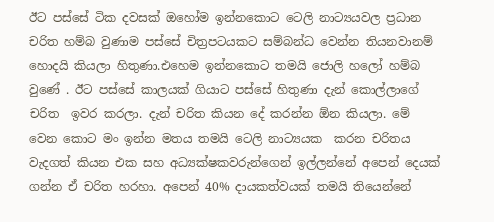ඊට පස්සේ ටික දවසක් ඔහෝම ඉන්නකොට ටෙලි නාට්‍යයවල ප්‍රධාන චරිත හම්බ වුණාම පස්සේ චිත්‍රපටයකට සම්බන්ධ වෙන්න තියනවානම් හොදයි කියලා හිතුණා.එහෙම ඉන්නකොට තමයි ජොලි හලෝ හම්බ වුණේ . ඊට පස්සේ කාලයක් ගියාට පස්සේ හිතුණා දැන් කොල්ලාගේ චරිත  ඉවර කරලා. දැන් චරිත කියන දේ කරන්න ඕන කියලා. මේ වෙන කොට මං ඉන්න මතය තමයි ටෙලි නාට්‍යයක  කරන චරිතය වැදගත් කියන එක සහ අධ්‍යක්ෂකවරුන්ගෙන් ඉල්ලන්නේ අපෙන් දෙයක් ගන්න ඒ චරිත හරහා. අපෙන් 40% දායකත්වයක් තමයි තියෙන්නේ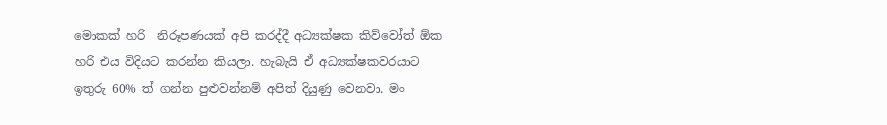මොකක් හරි  නිරූපණයක් අපි කරද්දී අධ්‍යක්ෂක කිව්වෝත් ඕක හරි එය විදියට කරන්න කියලා. හැබැයි ඒ අධ්‍යක්ෂකවරයාට ඉතුරු 60% ත් ගන්න පුළුවන්නම් අපිත් දියුණු වෙනවා. මං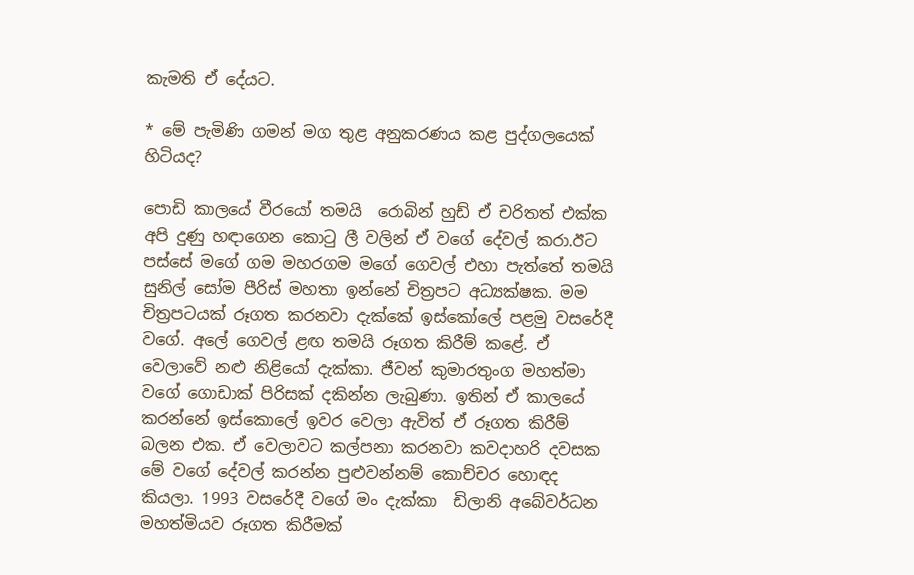කැමති ඒ දේයට.

* මේ පැමිණි ගමන් මග තුළ අනුකරණය කළ පුද්ගලයෙක් හිටියද?

පොඩි කාලයේ වීරයෝ තමයි  රොබින් හුඩ් ඒ චරිතත් එක්ක අපි දුණු හඳාගෙන කොටු ලී වලින් ඒ වගේ දේවල් කරා.ඊට පස්සේ මගේ ගම මහරගම මගේ ගෙවල් එහා පැත්තේ තමයි සුනිල් සෝම පීරිස් මහතා ඉන්නේ චිත්‍රපට අධ්‍යක්ෂක. මම චිත්‍රපටයක් රූගත කරනවා දැක්කේ ඉස්කෝලේ පළමු වසරේදී වගේ. අලේ ගෙවල් ළඟ තමයි රූගත කිරීම් කළේ. ඒ වෙලාවේ නළු නිළියෝ දැක්කා. ජීවන් කුමාරතුංග මහත්මා වගේ ගොඩාක් පිරිසක් දකින්න ලැබුණා. ඉතින් ඒ කාලයේ කරන්නේ ඉස්කොලේ ඉවර වෙලා ඇවිත් ඒ රූගත කිරීම් බලන එක. ඒ වෙලාවට කල්පනා කරනවා කවදාහරි දවසක මේ වගේ දේවල් කරන්න පුළුවන්නම් කොච්චර හොඳද කියලා. 1993 වසරේදී වගේ මං දැක්කා  ඩිලානි අබේවර්ධන මහත්මියව රූගත කිරීමක්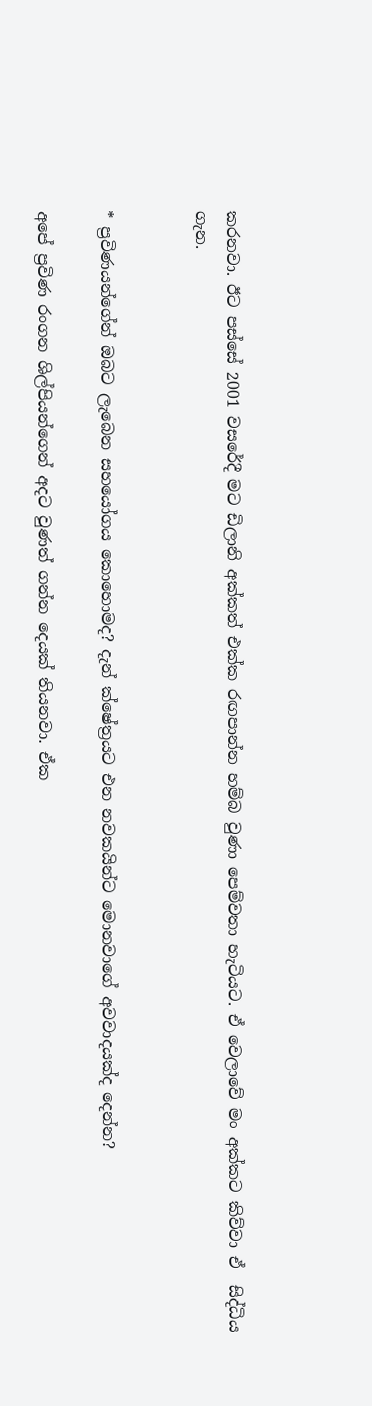කරනවා. ඊට පස්සේ 2001 වසරේදී මට ඩිලානි අක්කත් එක්ක රඟපාන්න හම්බ වුණා පෙම්වතා හැටියට. ඒ වෙලාවේ මං අක්කට කිව්වා ඒ  සිද්ධිය ගැන.


* ප්‍රවිණයන්ගේන් ඔබට ලැබෙන සහයෝගය කොහොමද? දැන් ක්ෂේත්‍රයට එන නවකයින්ට මොනවාගේ අවවාදයක්ද දෙන්න?

අපේ ප්‍රවිණ රංගන ශිල්පියන්ගෙන් අදට වුණත් ගන්න දෙයක් තියනවා. ඒක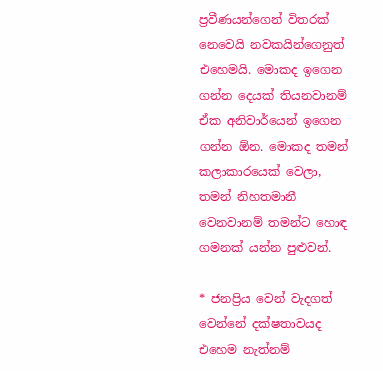ප්‍රවීණයන්ගෙන් විතරක් නෙවෙයි නවකයින්ගෙනුත් එහෙමයි. මොකද ඉගෙන ගන්න දෙයක් තියනවානම් ඒක අනිවාර්යෙන් ඉගෙන ගන්න ඕන. මොකද තමන් කලාකාරයෙක් වෙලා, තමන් නිහතමානී වෙනවානම් තමන්ට හොඳ ගමනක් යන්න පුළුවන්.

* ජනප්‍රිය වෙන් වැදගත් වෙන්නේ දක්ෂතාවයද එහෙම නැත්නම්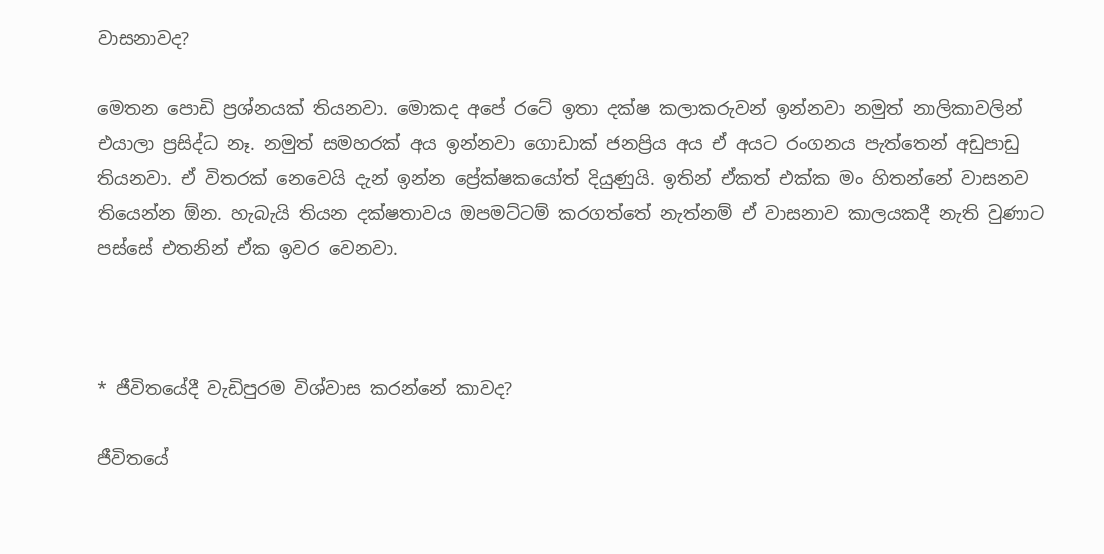වාසනාවද?

මෙතන පොඩි ප්‍රශ්නයක් තියනවා. මොකද අපේ රටේ ඉතා දක්ෂ කලාකරුවන් ඉන්නවා නමුත් නාලිකාවලින් එයාලා ප්‍රසිද්ධ නෑ. නමුත් සමහරක් අය ඉන්නවා ගොඩාක් ජනප්‍රිය අය ඒ අයට රංගනය පැත්තෙන් අඩුපාඩු තියනවා. ඒ විතරක් නෙවෙයි දැන් ඉන්න ප්‍රේක්ෂකයෝත් දියුණුයි. ඉතින් ඒකත් එක්ක මං හිතන්නේ වාසනව තියෙන්න ඕන. හැබැයි තියන දක්ෂතාවය ඔපමට්ටම් කරගත්තේ නැත්නම් ඒ වාසනාව කාලයකදී නැති වුණාට පස්සේ එතනින් ඒක ඉවර වෙනවා.



* ජීවිතයේදී වැඩිපුරම විශ්වාස කරන්නේ කාවද?

ජීවිතයේ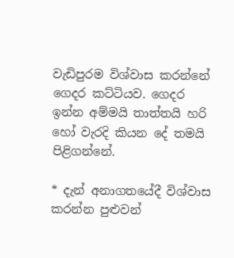වැඩිපුරම විශ්වාස කරන්නේ ගෙදර කට්ටියව. ගෙදර ඉන්න අම්මයි තාත්තයි හරි හෝ වැරදි කියන දේ තමයි පිළිගන්නේ.

* දැන් අනාගතයේදී විශ්වාස කරන්න පුළුවන්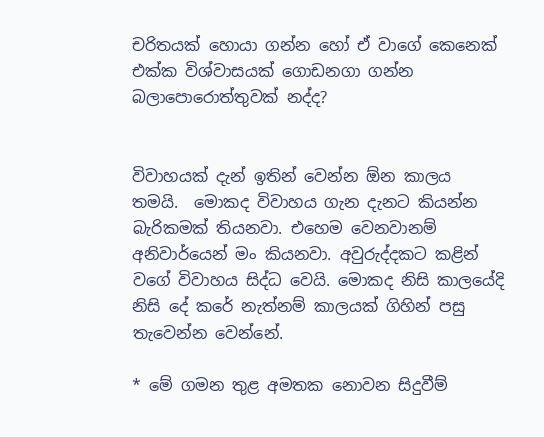චරිතයක් හොයා ගන්න හෝ ඒ වාගේ කෙනෙක් එක්ක විශ්වාසයක් ගොඩනගා ගන්න බලාපොරොත්තුවක් නද්ද?


විවාහයක් දැන් ඉතින් වෙන්න ඕන කාලය තමයි.  මොකද විවාහය ගැන දැනට කියන්න බැරිකමක් තියනවා. එහෙම වෙනවානම් අනිවාර්යෙන් මං කියනවා. අවුරුද්දකට කළින් වගේ විවාහය සිද්ධ වෙයි. මොකද නිසි කාලයේදි නිසි දේ කරේ නැත්නම් කාලයක් ගිහින් පසු තැවෙන්න වෙන්නේ.

* මේ ගමන තුළ අමතක නොවන සිදුවීම්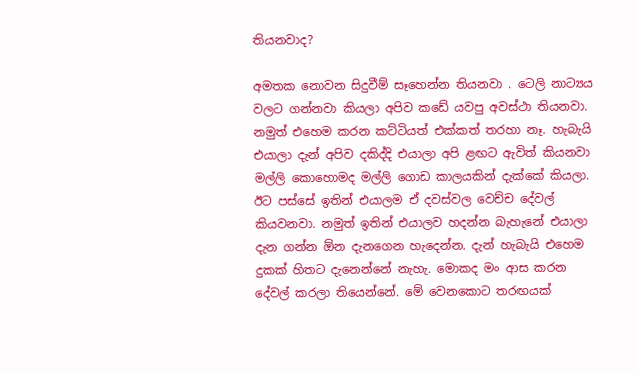තියනවාද?

අමතක නොවන සිදුවීම් සෑහෙන්න තියනවා . ටෙලි නාට්‍යය වලට ගන්නවා කියලා අපිව කඩේ යවපු අවස්ථා තියනවා. නමුත් එහෙම කරන කට්ටියත් එක්කත් තරහා නෑ. හැබැයි එයාලා දැන් අපිව දකිද්දි එයාලා අපි ළඟට ඇවිත් කියනවා මල්ලි කොහොමද මල්ලි ගොඩ කාලයකින් දැක්කේ කියලා. ඊට පස්සේ ඉතින් එයාලම ඒ දවස්වල වෙච්ච දේවල් කියවනවා. නමුත් ඉතින් එයාලව හදන්න බැහැනේ එයාලා දැන ගන්න ඕන දැනගෙන හැදෙන්න. දැන් හැබැයි එහෙම දුකක් හිතට දැනෙන්නේ නැහැ. මොකද මං ආස කරන දේවල් කරලා තියෙන්නේ. මේ වෙනකොට තරඟයක්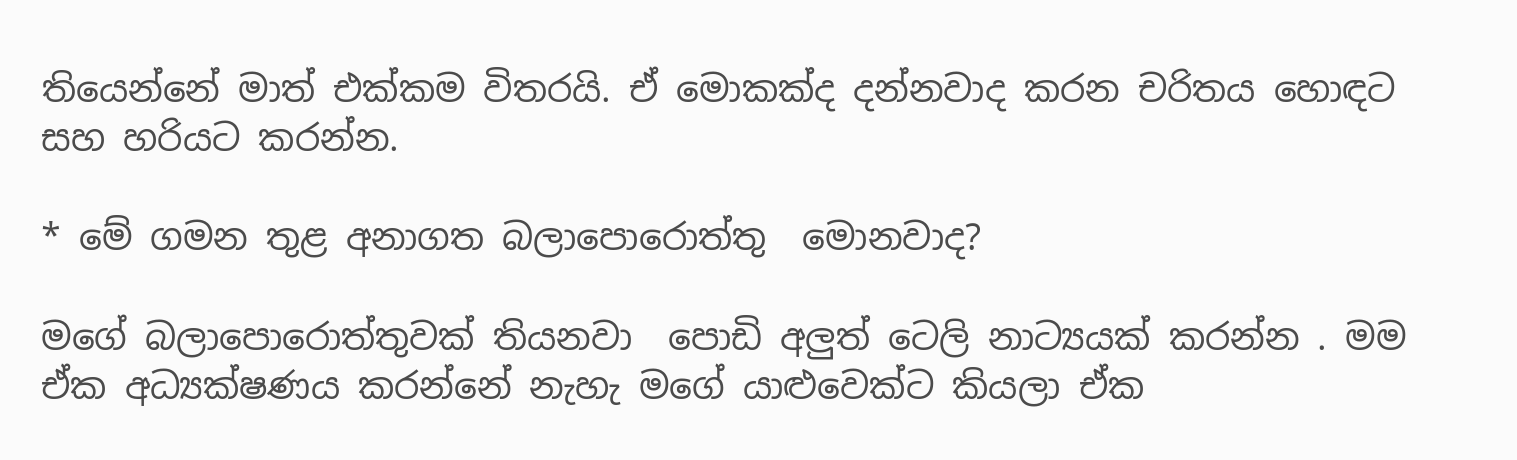තියෙන්නේ මාත් එක්කම විතරයි. ඒ මොකක්ද දන්නවාද කරන චරිතය හොඳට සහ හරියට කරන්න.

* මේ ගමන තුළ අනාගත බලාපොරොත්තු  මොනවාද?

මගේ බලාපොරොත්තුවක් තියනවා  පොඩි අලුත් ටෙලි නාට්‍යයක් කරන්න . මම ඒක අධ්‍යක්ෂණය කරන්නේ නැහැ මගේ යාළුවෙක්ට කියලා ඒක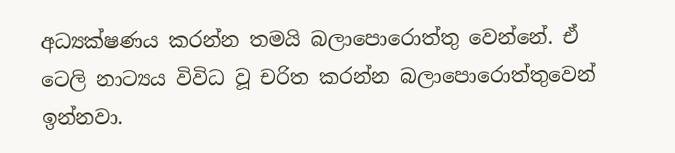අධ්‍යක්ෂණය කරන්න තමයි බලාපොරොත්තු වෙන්නේ. ඒ ටෙලි නාට්‍යය විවිධ වූ චරිත කරන්න බලාපොරොත්තුවෙන් ඉන්නවා.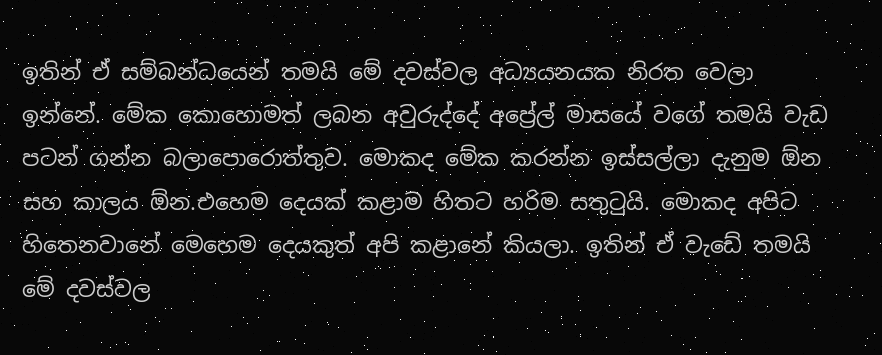ඉතින් ඒ සම්බන්ධයෙන් තමයි මේ දවස්වල අධ්‍යයනයක නිරත වෙලා ඉන්නේ. මේක කොහොමත් ලබන අවුරුද්දේ අප්‍රේල් මාසයේ වගේ තමයි වැඩ පටන් ගන්න බලාපොරොත්තුව. මොකද මේක කරන්න ඉස්සල්ලා දැනුම ඕන සහ කාලය ඕන.එහෙම දෙයක් කළාම හිතට හරිම සතුටුයි. මොකද අපිට හිතෙනවානේ මෙහෙම දෙයකුත් අපි කළානේ කියලා. ඉතින් ඒ වැඩේ තමයි මේ දවස්වල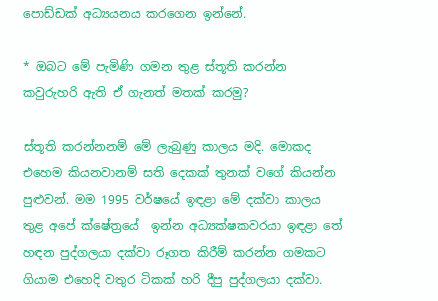පොඩ්ඩක් අධ්‍යයනය කරගෙන ඉන්නේ.

* ඔබට මේ පැමිණි ගමන තුළ ස්තූති කරන්න කවුරුහරි ඇති ඒ ගැනත් මතක් කරමු?

ස්තූති කරන්නනම් මේ ලැබුණු කාලය මදි. මොකද එහෙම කියනවානම් සති දෙකක් තුනක් වගේ කියන්න පුළුවන්. මම 1995 වර්ෂයේ ඉඳළා මේ දක්වා කාලය තුළ අපේ ක්ෂේත්‍රයේ  ඉන්න අධ්‍යක්ෂකවරයා ඉඳළා තේ හඳන පුද්ගලයා දක්වා රූගත කිරීම් කරන්න ගමකට ගියාම එහෙදි වතුර ටිකක් හරි දීපු පුද්ගලයා දක්වා.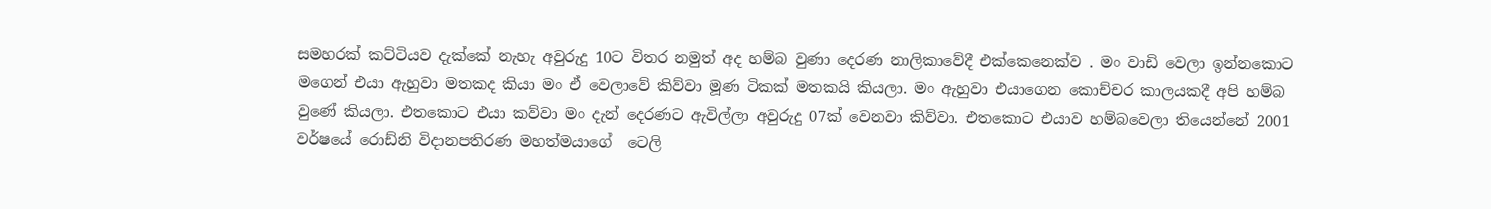සමහරක් කට්ටියව දැක්කේ නැහැ අවුරුදු 10ට විතර නමුත් අද හම්බ වුණා දෙරණ නාලිකාවේදී එක්කෙනෙක්ව . මං වාඩි වෙලා ඉන්නකොට මගෙන් එයා ඇහුවා මතකද කියා මං ඒ වෙලාවේ කිව්වා මූණ ටිකක් මතකයි කියලා. මං ඇහුවා එයාගෙන කොච්චර කාලයකදී අපි හම්බ වුණේ කියලා. එතකොට එයා කව්වා මං දැන් දෙරණට ඇවිල්ලා අවුරුදු 07ක් වෙනවා කිව්වා. එතකොට එයාව හම්බවෙලා තියෙන්නේ 2001 වර්ෂයේ රොඩ්නි විදානපතිරණ මහත්මයාගේ  ටෙලි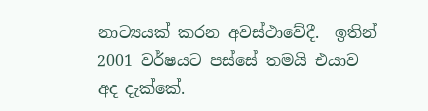නාට්‍යයක් කරන අවස්ථාවේදී.  ඉතින් 2001 වර්ෂයට පස්සේ තමයි එයාව අද දැක්කේ.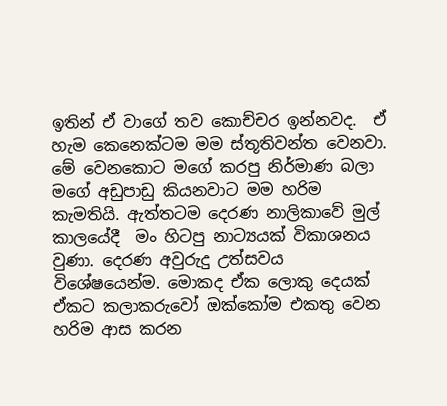ඉතින් ඒ වාගේ තව කොච්චර ඉන්නවද.  ඒ හැම කෙනෙක්ටම මම ස්තූතිවන්ත වෙනවා. මේ වෙනකොට මගේ කරපු නිර්මාණ බලා මගේ අඩුපාඩු කියනවාට මම හරිම කැමතියි. ඇත්තටම දෙරණ නාලිකාවේ මුල් කාලයේදී  මං හිටපු නාට්‍යයක් විකාශනය වුණා. දෙරණ අවුරුදු උත්සවය විශේෂයෙන්ම. මොකද ඒක ලොකු දෙයක් ඒකට කලාකරුවෝ ඔක්කෝම එකතු වෙන හරිම ආස කරන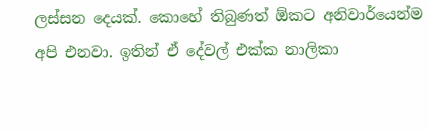ලස්සන දෙයක්. කොහේ තිබුණත් ඕකට අනිවාර්යෙන්ම අපි එනවා. ඉතින් ඒ දේවල් එක්ක නාලිකා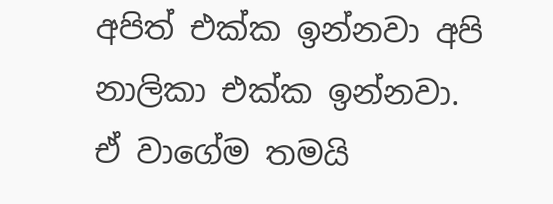අපිත් එක්ක ඉන්නවා අපි නාලිකා එක්ක ඉන්නවා. ඒ වාගේම තමයි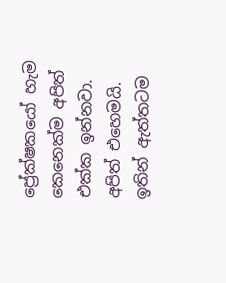ප්‍රේක්ෂකයෝ හැම කෙනෙක්ම අපිත් එක්ක ඉන්නවා. අපිත් එහෙමයි. ඉතින් ඇත්තටම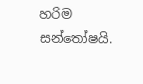හරිම සන්තෝෂයි.